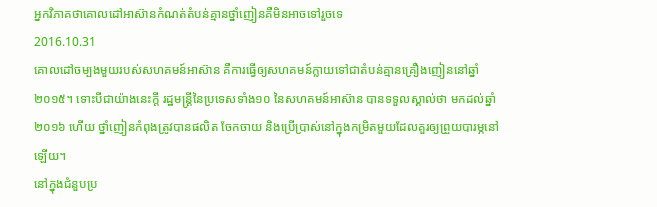អ្នកវិភាគថាគោលដៅអាស៊ានកំណត់តំបន់គ្មានថ្នាំញៀនគឺមិនអាចទៅរួចទេ
2016.10.31
គោលដៅចម្បងមួយរបស់សហគមន៍អាស៊ាន គឺការធ្វើឲ្យសហគមន៍ក្លាយទៅជាតំបន់គ្មានគ្រឿងញៀននៅឆ្នាំ២០១៥។ ទោះបីជាយ៉ាងនេះក្តី រដ្ឋមន្ត្រីនៃប្រទេសទាំង១០ នៃសហគមន៍អាស៊ាន បានទទួលស្គាល់ថា មកដល់ឆ្នាំ២០១៦ ហើយ ថ្នាំញៀនកំពុងត្រូវបានផលិត ចែកចាយ និងប្រើប្រាស់នៅក្នុងកម្រិតមួយដែលគួរឲ្យព្រួយបារម្ភនៅឡើយ។
នៅក្នុងជំនួបប្រ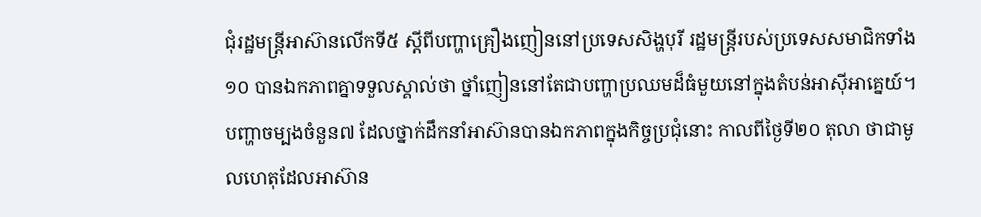ជុំរដ្ឋមន្ត្រីអាស៊ានលើកទី៥ ស្ដីពីបញ្ហាគ្រឿងញៀននៅប្រទេសសិង្ហបុរី រដ្ឋមន្ត្រីរបស់ប្រទេសសមាជិកទាំង១០ បានឯកភាពគ្នាទទួលស្គាល់ថា ថ្នាំញៀននៅតែជាបញ្ហាប្រឈមដ៏ធំមួយនៅក្នុងតំបន់អាស៊ីអាគ្នេយ៍។
បញ្ហាចម្បងចំនួន៧ ដែលថ្នាក់ដឹកនាំអាស៊ានបានឯកភាពក្នុងកិច្ចប្រជុំនោះ កាលពីថ្ងៃទី២០ តុលា ថាជាមូលហេតុដែលអាស៊ាន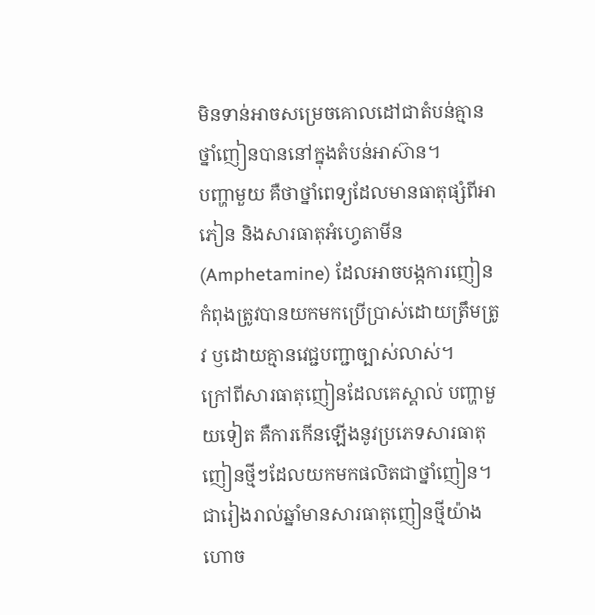មិនទាន់អាចសម្រេចគោលដៅជាតំបន់គ្មានថ្នាំញៀនបាននៅក្នុងតំបន់អាស៊ាន។
បញ្ហាមួយ គឺថាថ្នាំពេទ្យដែលមានធាតុផ្សំពីអាភៀន និងសារធាតុអំហ្វេតាមីន (Amphetamine) ដែលអាចបង្កការញៀន កំពុងត្រូវបានយកមកប្រើប្រាស់ដោយត្រឹមត្រូវ ឫដោយគ្មានវេជ្ជបញ្ជាច្បាស់លាស់។
ក្រៅពីសារធាតុញៀនដែលគេស្គាល់ បញ្ហាមួយទៀត គឺការកើនឡើងនូវប្រភេទសារធាតុញៀនថ្មីៗដែលយកមកផលិតជាថ្នាំញៀន។ ជារៀងរាល់ឆ្នាំមានសារធាតុញៀនថ្មីយ៉ាងហោច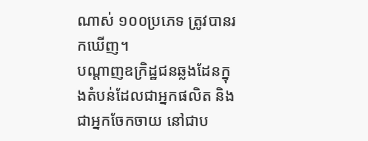ណាស់ ១០០ប្រភេទ ត្រូវបានរកឃើញ។
បណ្ដាញឧក្រិដ្ឋជនឆ្លងដែនក្នុងតំបន់ដែលជាអ្នកផលិត និងជាអ្នកចែកចាយ នៅជាប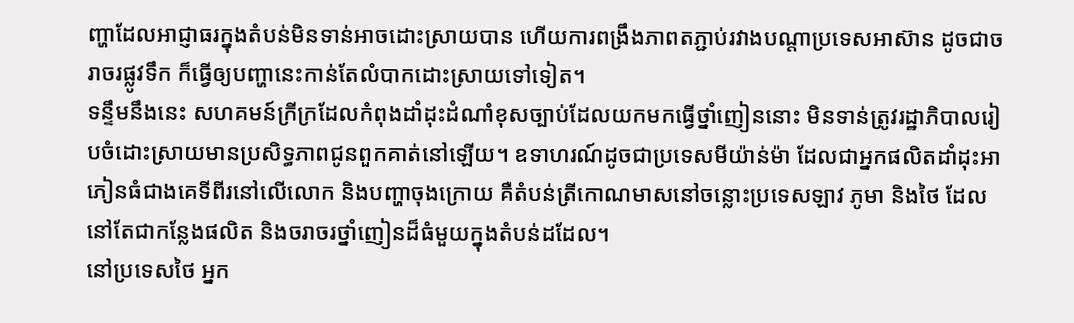ញ្ហាដែលអាជ្ញាធរក្នុងតំបន់មិនទាន់អាចដោះស្រាយបាន ហើយការពង្រឹងភាពតភ្ជាប់រវាងបណ្ដាប្រទេសអាស៊ាន ដូចជាចរាចរផ្លូវទឹក ក៏ធ្វើឲ្យបញ្ហានេះកាន់តែលំបាកដោះស្រាយទៅទៀត។
ទន្ទឹមនឹងនេះ សហគមន៍ក្រីក្រដែលកំពុងដាំដុះដំណាំខុសច្បាប់ដែលយកមកធ្វើថ្នាំញៀននោះ មិនទាន់ត្រូវរដ្ឋាភិបាលរៀបចំដោះស្រាយមានប្រសិទ្ធភាពជូនពួកគាត់នៅឡើយ។ ឧទាហរណ៍ដូចជាប្រទេសមីយ៉ាន់ម៉ា ដែលជាអ្នកផលិតដាំដុះអាភៀនធំជាងគេទីពីរនៅលើលោក និងបញ្ហាចុងក្រោយ គឺតំបន់ត្រីកោណមាសនៅចន្លោះប្រទេសឡាវ ភូមា និងថៃ ដែលនៅតែជាកន្លែងផលិត និងចរាចរថ្នាំញៀនដ៏ធំមួយក្នុងតំបន់ដដែល។
នៅប្រទេសថៃ អ្នក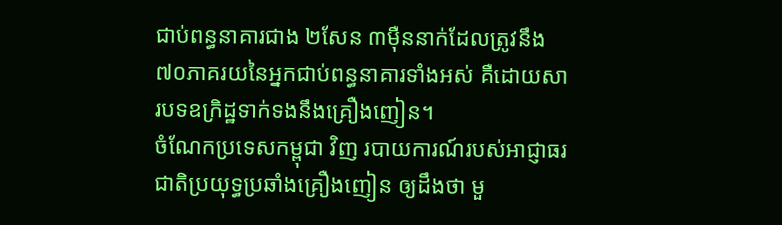ជាប់ពន្ធនាគារជាង ២សែន ៣ម៉ឺននាក់ដែលត្រូវនឹង ៧០ភាគរយនៃអ្នកជាប់ពន្ធនាគារទាំងអស់ គឺដោយសារបទឧក្រិដ្ឋទាក់ទងនឹងគ្រឿងញៀន។
ចំណែកប្រទេសកម្ពុជា វិញ របាយការណ៍របស់អាជ្ញាធរជាតិប្រយុទ្ធប្រឆាំងគ្រឿងញៀន ឲ្យដឹងថា មួ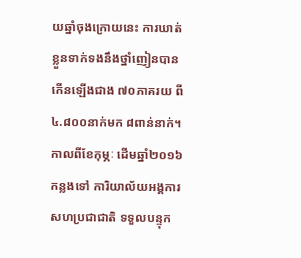យឆ្នាំចុងក្រោយនេះ ការឃាត់ខ្លួនទាក់ទងនឹងថ្នាំញៀនបានកើនឡើងជាង ៧០ភាគរយ ពី ៤.៨០០នាក់មក ៨ពាន់នាក់។
កាលពីខែកុម្ភៈ ដើមឆ្នាំ២០១៦ កន្លងទៅ ការិយាល័យអង្គការសហប្រជាជាតិ ទទួលបន្ទុក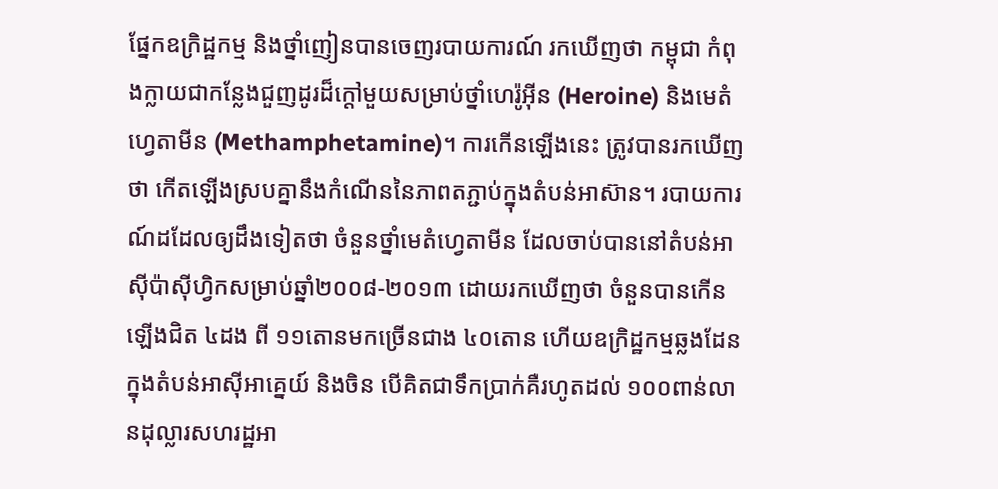ផ្នែកឧក្រិដ្ឋកម្ម និងថ្នាំញៀនបានចេញរបាយការណ៍ រកឃើញថា កម្ពុជា កំពុងក្លាយជាកន្លែងជួញដូរដ៏ក្តៅមួយសម្រាប់ថ្នាំហេរ៉ូអ៊ីន (Heroine) និងមេតំហ្វេតាមីន (Methamphetamine)។ ការកើនឡើងនេះ ត្រូវបានរកឃើញថា កើតឡើងស្របគ្នានឹងកំណើននៃភាពតភ្ជាប់ក្នុងតំបន់អាស៊ាន។ របាយការណ៍ដដែលឲ្យដឹងទៀតថា ចំនួនថ្នាំមេតំហ្វេតាមីន ដែលចាប់បាននៅតំបន់អាស៊ីប៉ាស៊ីហ្វិកសម្រាប់ឆ្នាំ២០០៨-២០១៣ ដោយរកឃើញថា ចំនួនបានកើនឡើងជិត ៤ដង ពី ១១តោនមកច្រើនជាង ៤០តោន ហើយឧក្រិដ្ឋកម្មឆ្លងដែនក្នុងតំបន់អាស៊ីអាគ្នេយ៍ និងចិន បើគិតជាទឹកប្រាក់គឺរហូតដល់ ១០០ពាន់លានដុល្លារសហរដ្ឋអា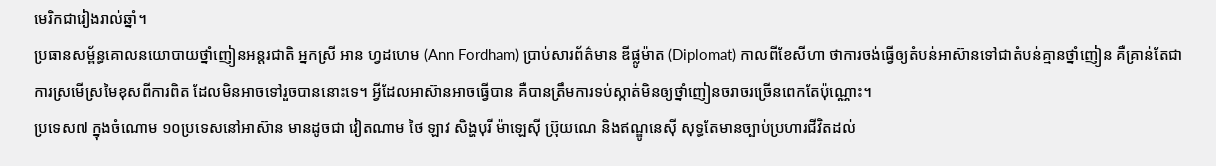មេរិកជារៀងរាល់ឆ្នាំ។
ប្រធានសម្ព័ន្ធគោលនយោបាយថ្នាំញៀនអន្តរជាតិ អ្នកស្រី អាន ហ្វដហេម (Ann Fordham) ប្រាប់សារព័ត៌មាន ឌីផ្លូម៉ាត (Diplomat) កាលពីខែសីហា ថាការចង់ធ្វើឲ្យតំបន់អាស៊ានទៅជាតំបន់គ្មានថ្នាំញៀន គឺគ្រាន់តែជាការស្រមើស្រមៃខុសពីការពិត ដែលមិនអាចទៅរួចបាននោះទេ។ អ្វីដែលអាស៊ានអាចធ្វើបាន គឺបានត្រឹមការទប់ស្កាត់មិនឲ្យថ្នាំញៀនចរាចរច្រើនពេកតែប៉ុណ្ណោះ។
ប្រទេស៧ ក្នុងចំណោម ១០ប្រទេសនៅអាស៊ាន មានដូចជា វៀតណាម ថៃ ឡាវ សិង្ហបុរី ម៉ាឡេស៊ី ប្រ៊ុយណេ និងឥណ្ឌូនេស៊ី សុទ្ធតែមានច្បាប់ប្រហារជីវិតដល់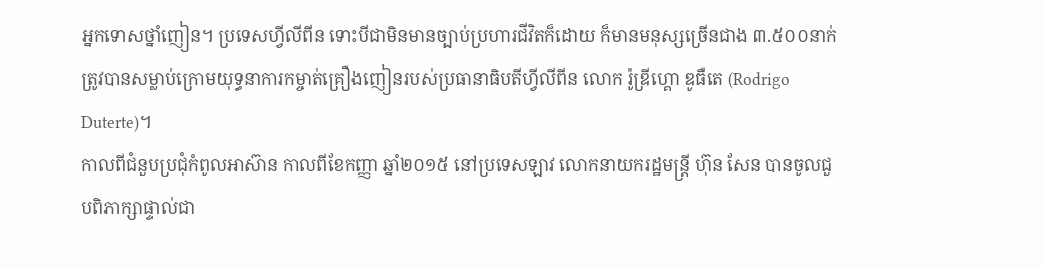អ្នកទោសថ្នាំញៀន។ ប្រទេសហ្វីលីពីន ទោះបីជាមិនមានច្បាប់ប្រហារជីវិតក៏ដោយ ក៏មានមនុស្សច្រើនជាង ៣.៥០០នាក់ត្រូវបានសម្លាប់ក្រោមយុទ្ធនាការកម្ចាត់គ្រឿងញៀនរបស់ប្រធានាធិបតីហ្វីលីពីន លោក រ៉ូឌ្រីហ្គោ ឌូធឺតេ (Rodrigo Duterte)។
កាលពីជំនួបប្រជុំកំពូលអាស៊ាន កាលពីខែកញ្ញា ឆ្នាំ២០១៥ នៅប្រទេសឡាវ លោកនាយករដ្ឋមន្ត្រី ហ៊ុន សែន បានចូលជួបពិភាក្សាផ្ទាល់ជា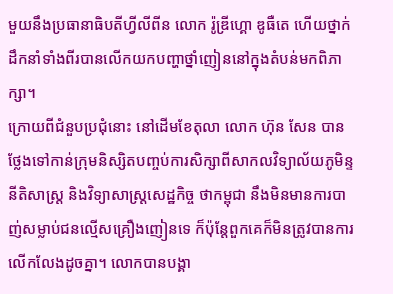មួយនឹងប្រធានាធិបតីហ្វីលីពីន លោក រ៉ូឌ្រីហ្គោ ឌូធឺតេ ហើយថ្នាក់ដឹកនាំទាំងពីរបានលើកយកបញ្ហាថ្នាំញៀននៅក្នុងតំបន់មកពិភាក្សា។
ក្រោយពីជំនួបប្រជុំនោះ នៅដើមខែតុលា លោក ហ៊ុន សែន បានថ្លែងទៅកាន់ក្រុមនិស្សិតបញ្ចប់ការសិក្សាពីសាកលវិទ្យាល័យភូមិន្ទនីតិសាស្ត្រ និងវិទ្យាសាស្ត្រសេដ្ឋកិច្ច ថាកម្ពុជា នឹងមិនមានការបាញ់សម្លាប់ជនល្មើសគ្រឿងញៀនទេ ក៏ប៉ុន្តែពួកគេក៏មិនត្រូវបានការលើកលែងដូចគ្នា។ លោកបានបង្គា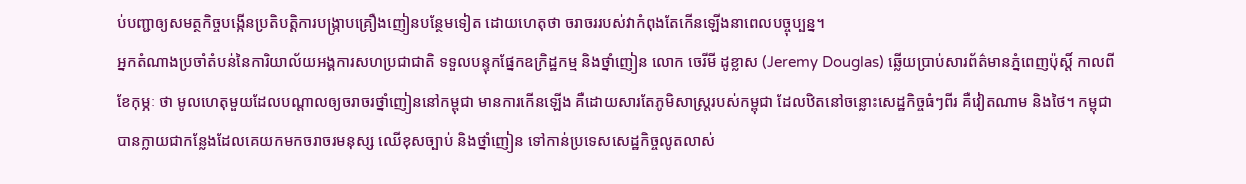ប់បញ្ជាឲ្យសមត្ថកិច្ចបង្កើនប្រតិបត្តិការបង្ក្រាបគ្រឿងញៀនបន្ថែមទៀត ដោយហេតុថា ចរាចររបស់វាកំពុងតែកើនឡើងនាពេលបច្ចុប្បន្ន។
អ្នកតំណាងប្រចាំតំបន់នៃការិយាល័យអង្គការសហប្រជាជាតិ ទទួលបន្ទុកផ្នែកឧក្រិដ្ឋកម្ម និងថ្នាំញៀន លោក ចេរីមី ដូខ្លាស (Jeremy Douglas) ឆ្លើយប្រាប់សារព័ត៌មានភ្នំពេញប៉ុស្តិ៍ កាលពីខែកុម្ភៈ ថា មូលហេតុមួយដែលបណ្ដាលឲ្យចរាចរថ្នាំញៀននៅកម្ពុជា មានការកើនឡើង គឺដោយសារតែភូមិសាស្ត្ររបស់កម្ពុជា ដែលឋិតនៅចន្លោះសេដ្ឋកិច្ចធំៗពីរ គឺវៀតណាម និងថៃ។ កម្ពុជា បានក្លាយជាកន្លែងដែលគេយកមកចរាចរមនុស្ស ឈើខុសច្បាប់ និងថ្នាំញៀន ទៅកាន់ប្រទេសសេដ្ឋកិច្ចលូតលាស់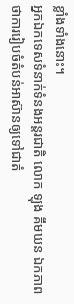ខ្លាំងទាំងនោះ។
អ្នកឯកទេសទំនាក់ទំនងអន្តរជាតិ លោក ឡុង គឹមឃន ឯកភាពថាការរៀបចំតំបន់អាស៊ានឲ្យទៅជាតំ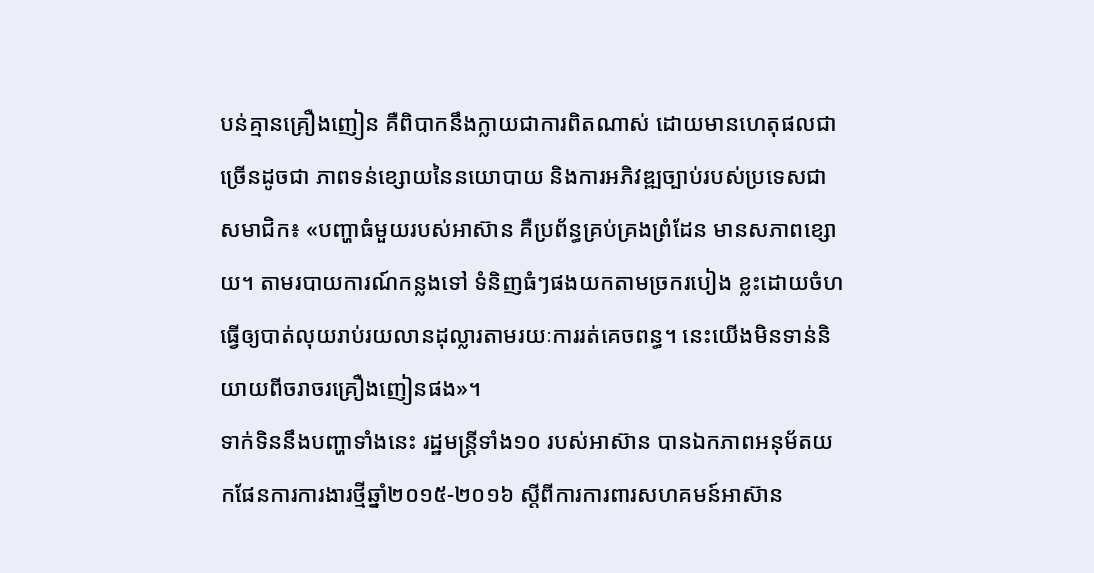បន់គ្មានគ្រឿងញៀន គឺពិបាកនឹងក្លាយជាការពិតណាស់ ដោយមានហេតុផលជាច្រើនដូចជា ភាពទន់ខ្សោយនៃនយោបាយ និងការអភិវឌ្ឍច្បាប់របស់ប្រទេសជាសមាជិក៖ «បញ្ហាធំមួយរបស់អាស៊ាន គឺប្រព័ន្ធគ្រប់គ្រងព្រំដែន មានសភាពខ្សោយ។ តាមរបាយការណ៍កន្លងទៅ ទំនិញធំៗផងយកតាមច្រករបៀង ខ្លះដោយចំហធ្វើឲ្យបាត់លុយរាប់រយលានដុល្លារតាមរយៈការរត់គេចពន្ធ។ នេះយើងមិនទាន់និយាយពីចរាចរគ្រឿងញៀនផង»។
ទាក់ទិននឹងបញ្ហាទាំងនេះ រដ្ឋមន្ត្រីទាំង១០ របស់អាស៊ាន បានឯកភាពអនុម័តយកផែនការការងារថ្មីឆ្នាំ២០១៥-២០១៦ ស្ដីពីការការពារសហគមន៍អាស៊ាន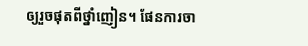ឲ្យរួចផុតពីថ្នាំញៀន។ ផែនការចា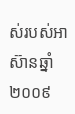ស់របស់អាស៊ានឆ្នាំ២០០៩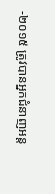-២០១៥ ត្រូវបានអ្នកជំនាញអន្ត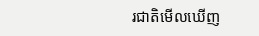រជាតិមើលឃើញ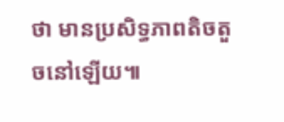ថា មានប្រសិទ្ធភាពតិចតួចនៅឡើយ៕